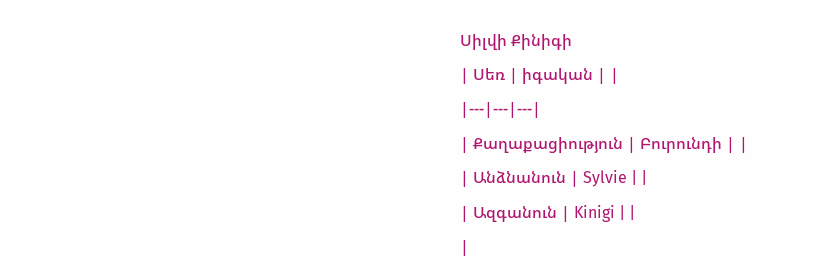Սիլվի Քինիգի
| Սեռ | իգական | |
|---|---|---|
| Քաղաքացիություն | Բուրունդի | |
| Անձնանուն | Sylvie | |
| Ազգանուն | Kinigi | |
|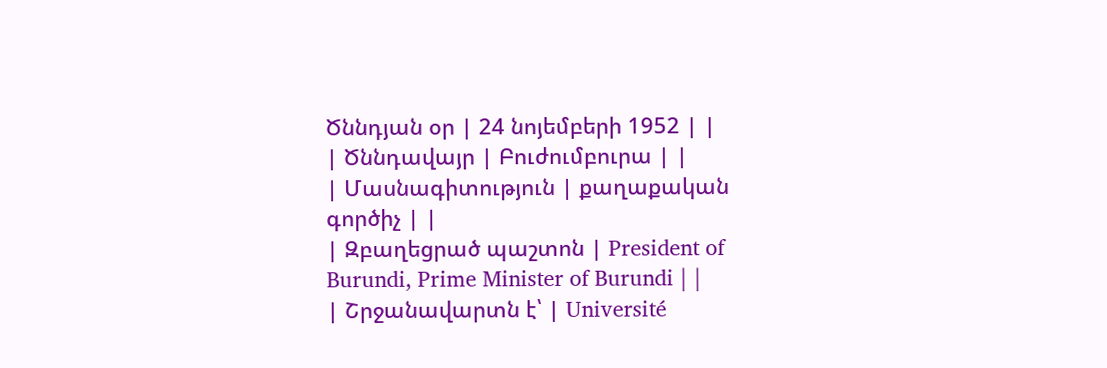Ծննդյան օր | 24 նոյեմբերի 1952 | |
| Ծննդավայր | Բուժումբուրա | |
| Մասնագիտություն | քաղաքական գործիչ | |
| Զբաղեցրած պաշտոն | President of Burundi, Prime Minister of Burundi | |
| Շրջանավարտն է՝ | Université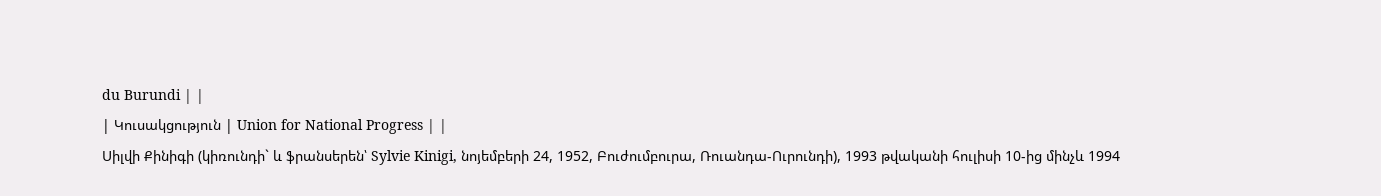du Burundi | |
| Կուսակցություն | Union for National Progress | |
Սիլվի Քինիգի (կիռունդի` և ֆրանսերեն՝ Sylvie Kinigi, նոյեմբերի 24, 1952, Բուժումբուրա, Ռուանդա-Ուրունդի), 1993 թվականի հուլիսի 10-ից մինչև 1994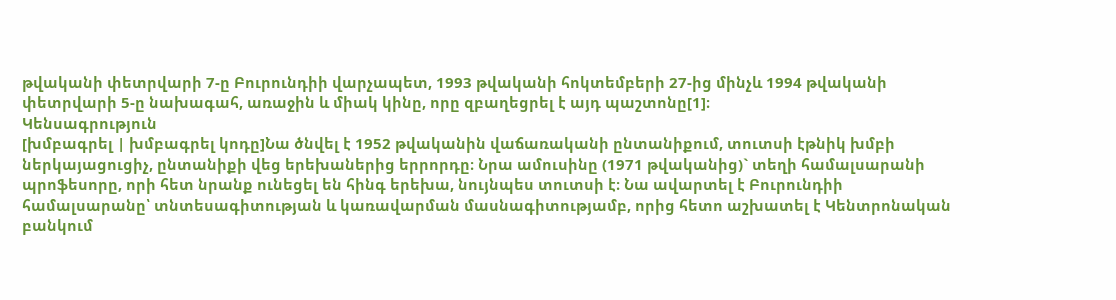թվականի փետրվարի 7-ը Բուրունդիի վարչապետ, 1993 թվականի հոկտեմբերի 27-ից մինչև 1994 թվականի փետրվարի 5-ը նախագահ, առաջին և միակ կինը, որը զբաղեցրել է այդ պաշտոնը[1]։
Կենսագրություն
[խմբագրել | խմբագրել կոդը]Նա ծնվել է 1952 թվականին վաճառականի ընտանիքում, տուտսի էթնիկ խմբի ներկայացուցիչ, ընտանիքի վեց երեխաներից երրորդը։ Նրա ամուսինը (1971 թվականից)` տեղի համալսարանի պրոֆեսորը, որի հետ նրանք ունեցել են հինգ երեխա, նույնպես տուտսի է։ Նա ավարտել է Բուրունդիի համալսարանը՝ տնտեսագիտության և կառավարման մասնագիտությամբ, որից հետո աշխատել է Կենտրոնական բանկում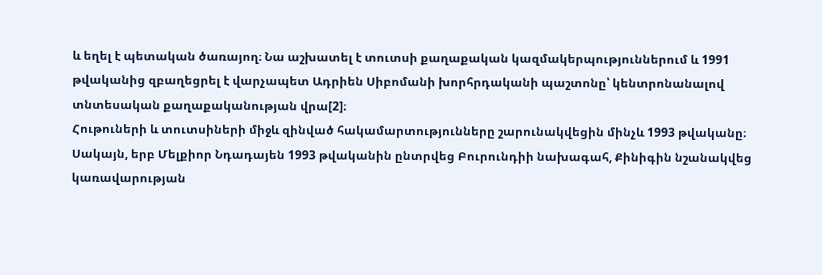և եղել է պետական ծառայող։ Նա աշխատել է տուտսի քաղաքական կազմակերպություններում և 1991 թվականից զբաղեցրել է վարչապետ Ադրիեն Սիբոմանի խորհրդականի պաշտոնը՝ կենտրոնանալով տնտեսական քաղաքականության վրա[2]։
Հութուների և տուտսիների միջև զինված հակամարտությունները շարունակվեցին մինչև 1993 թվականը։ Սակայն, երբ Մելքիոր Նդադայեն 1993 թվականին ընտրվեց Բուրունդիի նախագահ, Քինիգին նշանակվեց կառավարության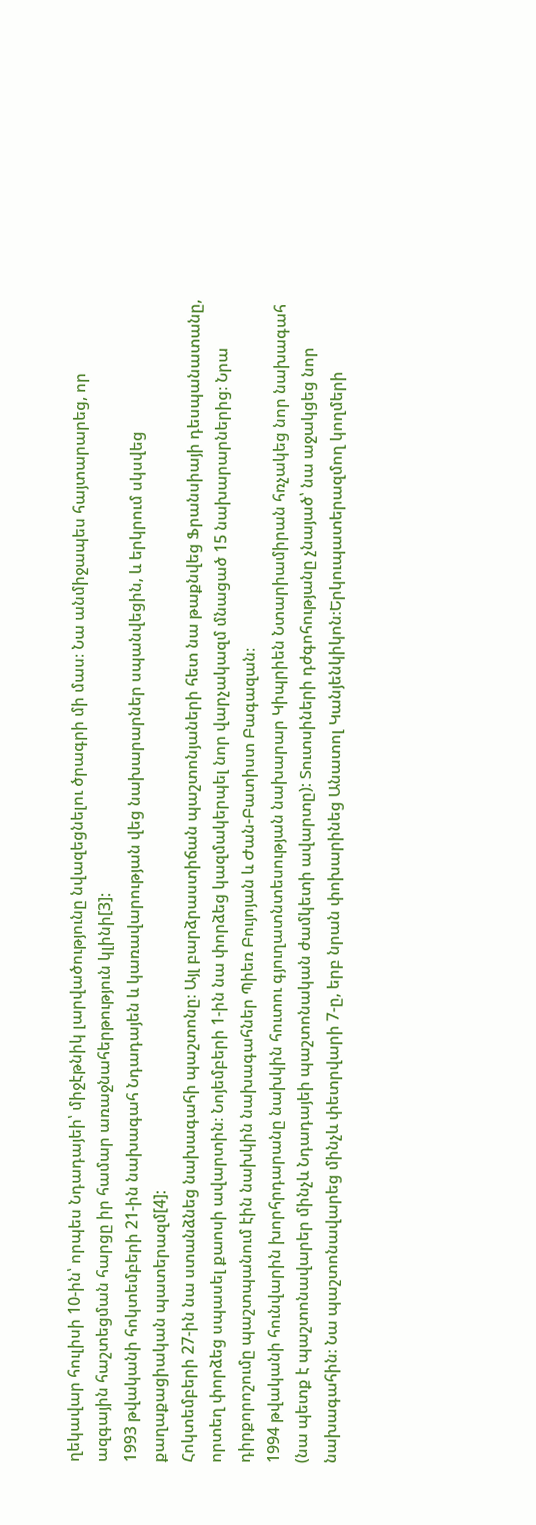ղեկավար հուլիսի 10-ին՝ որպես Նդադայեի՝ միջէթնիկ լարվածությունը նվազեցնելու ծրագրի մի մաս։ Նա անմիջապես հայտարարեց, որ ազգային հաշտեցման հարցը իր համար առաջնահերթություն կլինի[3]:
1993 թվականի հոկտեմբերի 21-ին նախագահ Նդադայեն և կառավարության վեց նախարարներ սպանվեցին, և երկրում սկսվեց քաղաքացիական պատերազմ[4]:
Հոկտեմբերի 27-ին նա ստանձնեց նախագահի պաշտոնը։ Այլ բարձրաստիճան պաշտոնյաների հետ նա թաքնվեց Ֆրանսիայի դեսպանատանը, որտեղ փորձեց սպասել քաոսի ավարտին։ Նոյեմբերի 1-ին նա փորձեց կազմակերպել նոր վարչակազմ մնացած 15 նախարարներից։ Նրա դիրքորոշումը պաշտպանում էին նախկին նախագահներ Պիեռ Բույոյան և Ժան-Բատիստ Բագազան։
1994 թվականի հունվարին խորհրդարանը նախկին հուտու գյուղատնտեսության նախարար Կիպրիեն Նտարիամիրան հռչակեց նոր նախագահ (նա պետք է պաշտոնավարեր մինչև Նդադայեի պաշտոնական ժամկետի ավարտը): Տուտսիների դժգոհությանը չնայած՝ նա աջակցեց նոր նախագահին։ Նա պաշտոնավարեց մինչև փետրվարի 7-ը, երբ նրան փոխարինեց Անատոլ Կանյենկիկոն։Երկուպատերազմող կողմերի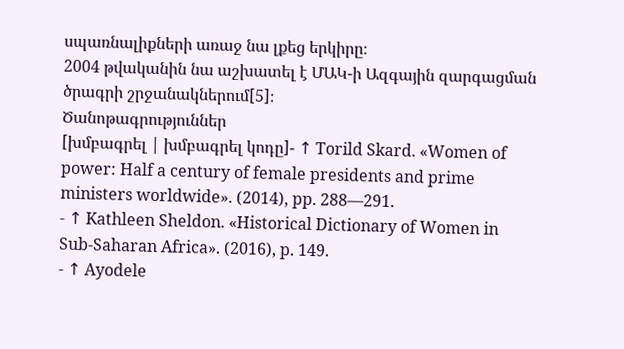սպառնալիքների առաջ նա լքեց երկիրը։
2004 թվականին նա աշխատել է ՄԱԿ-ի Ազգային զարգացման ծրագրի շրջանակներում[5]։
Ծանոթագրություններ
[խմբագրել | խմբագրել կոդը]- ↑ Torild Skard. «Women of power: Half a century of female presidents and prime ministers worldwide». (2014), pp. 288—291.
- ↑ Kathleen Sheldon. «Historical Dictionary of Women in Sub-Saharan Africa». (2016), p. 149.
- ↑ Ayodele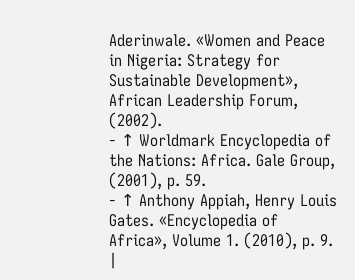Aderinwale. «Women and Peace in Nigeria: Strategy for Sustainable Development», African Leadership Forum, (2002).
- ↑ Worldmark Encyclopedia of the Nations: Africa. Gale Group, (2001), p. 59.
- ↑ Anthony Appiah, Henry Louis Gates. «Encyclopedia of Africa», Volume 1. (2010), p. 9.
|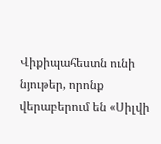Վիքիպահեստն ունի նյութեր, որոնք վերաբերում են «Սիլվի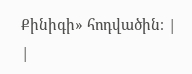Քինիգի» հոդվածին։ |
|